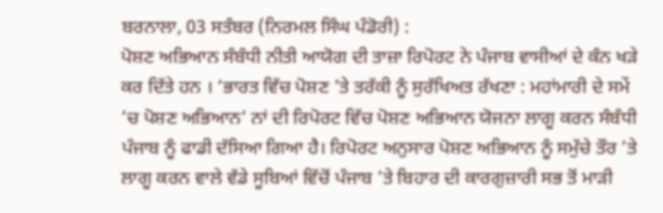ਬਰਨਾਲਾ, 03 ਸਤੰਬਰ (ਨਿਰਮਲ ਸਿੰਘ ਪੰਡੋਰੀ) :
ਪੋਸ਼ਣ ਅਭਿਆਨ ਸੰਬੰਧੀ ਨੀਤੀ ਆਯੋਗ ਦੀ ਤਾਜ਼ਾ ਰਿਪੋਰਟ ਨੇ ਪੰਜਾਬ ਵਾਸੀਆਂ ਦੇ ਕੰਨ ਖੜੇ ਕਰ ਦਿੱਤੇ ਹਨ । ‘ਭਾਰਤ ਵਿੱਚ ਪੋਸ਼ਣ ’ਤੇ ਤਰੱਕੀ ਨੂੰ ਸੁਰੱਖਿਅਤ ਰੱਖਣਾ : ਮਹਾਂਮਾਰੀ ਦੇ ਸਮੇਂ ’ਚ ਪੋਸ਼ਣ ਅਭਿਆਨ’ ਨਾਂ ਦੀ ਰਿਪੋਰਟ ਵਿੱਚ ਪੋਸ਼ਣ ਅਭਿਆਨ ਯੋਜਨਾ ਲਾਗੂ ਕਰਨ ਸੰਬੰਧੀ ਪੰਜਾਬ ਨੂੰ ਫਾਡੀ ਦੱਸਿਆ ਗਿਆ ਹੈ। ਰਿਪੋਰਟ ਅਨੁਸਾਰ ਪੋਸ਼ਣ ਅਭਿਆਨ ਨੂੰ ਸਮੁੱਚੇ ਤੌਰ ’ਤੇ ਲਾਗੂ ਕਰਨ ਵਾਲੇ ਵੱਡੇ ਸੂਬਿਆਂ ਵਿੱਚੋਂ ਪੰਜਾਬ ’ਤੇ ਬਿਹਾਰ ਦੀ ਕਾਰਗੁਜ਼ਾਰੀ ਸਭ ਤੋਂ ਮਾੜੀ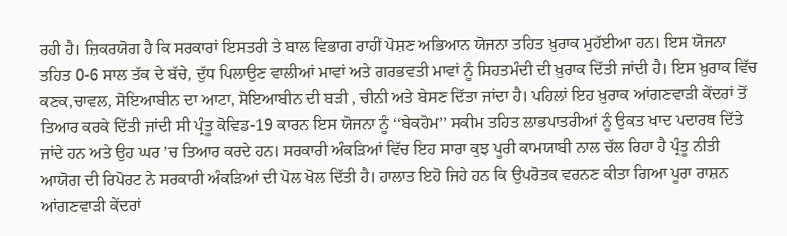ਰਹੀ ਹੈ। ਜ਼ਿਕਰਯੋਗ ਹੈ ਕਿ ਸਰਕਾਰਾਂ ਇਸਤਰੀ ਤੇ ਬਾਲ ਵਿਭਾਗ ਰਾਹੀਂ ਪੋਸ਼ਣ ਅਭਿਆਨ ਯੋਜਨਾ ਤਹਿਤ ਖ਼ੁਰਾਕ ਮੁਹੱਈਆ ਹਨ। ਇਸ ਯੋਜਨਾ ਤਹਿਤ 0-6 ਸਾਲ ਤੱਕ ਦੇ ਬੱਚੇ, ਦੁੱਧ ਪਿਲਾਉਣ ਵਾਲੀਆਂ ਮਾਵਾਂ ਅਤੇ ਗਰਭਵਤੀ ਮਾਵਾਂ ਨੂੰ ਸਿਹਤਮੰਦੀ ਦੀ ਖ਼ੁਰਾਕ ਦਿੱਤੀ ਜਾਂਦੀ ਹੈ। ਇਸ ਖ਼ੁਰਾਕ ਵਿੱਚ ਕਣਕ,ਚਾਵਲ, ਸੋਇਆਬੀਨ ਦਾ ਆਟਾ, ਸੋਇਆਬੀਨ ਦੀ ਬੜੀ , ਚੀਨੀ ਅਤੇ ਬੇਸਣ ਦਿੱਤਾ ਜਾਂਦਾ ਹੈ। ਪਹਿਲਾਂ ਇਹ ਖ਼ੁਰਾਕ ਆਂਗਣਵਾੜੀ ਕੇਂਦਰਾਂ ਤੋਂ ਤਿਆਰ ਕਰਕੇ ਦਿੱਤੀ ਜਾਂਦੀ ਸੀ ਪ੍ਰੰਤੂ ਕੋਵਿਡ-19 ਕਾਰਨ ਇਸ ਯੋਜਨਾ ਨੂੰ ‘‘ਬੇਕਹੋਮ’’ ਸਕੀਮ ਤਹਿਤ ਲਾਭਪਾਤਰੀਆਂ ਨੂੰ ਉਕਤ ਖਾਦ ਪਦਾਰਥ ਦਿੱਤੇ ਜਾਂਦੇ ਹਨ ਅਤੇ ਉਹ ਘਰ ’ਚ ਤਿਆਰ ਕਰਦੇ ਹਨ। ਸਰਕਾਰੀ ਅੰਕੜਿਆਂ ਵਿੱਚ ਇਹ ਸਾਰਾ ਕੁਝ ਪੂਰੀ ਕਾਮਯਾਬੀ ਨਾਲ ਚੱਲ ਰਿਹਾ ਹੈ ਪ੍ਰੰਤੂ ਨੀਤੀ ਆਯੋਗ ਦੀ ਰਿਪੋਰਟ ਨੇ ਸਰਕਾਰੀ ਅੰਕੜਿਆਂ ਦੀ ਪੋਲ ਖੋਲ ਦਿੱਤੀ ਹੈ। ਹਾਲਾਤ ਇਹੋ ਜਿਹੇ ਹਨ ਕਿ ਉਪਰੋਤਕ ਵਰਨਣ ਕੀਤਾ ਗਿਆ ਪੂਰਾ ਰਾਸ਼ਨ ਆਂਗਣਵਾੜੀ ਕੇਂਦਰਾਂ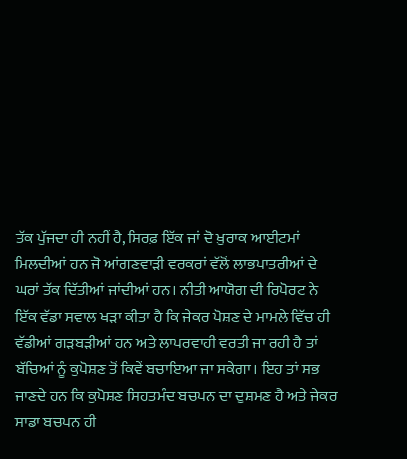ਤੱਕ ਪੁੱਜਦਾ ਹੀ ਨਹੀਂ ਹੈ, ਸਿਰਫ਼ ਇੱਕ ਜਾਂ ਦੋ ਖ਼ੁਰਾਕ ਆਈਟਮਾਂ ਮਿਲਦੀਆਂ ਹਨ ਜੋ ਆਂਗਣਵਾੜੀ ਵਰਕਰਾਂ ਵੱਲੋਂ ਲਾਭਪਾਤਰੀਆਂ ਦੇ ਘਰਾਂ ਤੱਕ ਦਿੱਤੀਆਂ ਜਾਂਦੀਆਂ ਹਨ। ਨੀਤੀ ਆਯੋਗ ਦੀ ਰਿਪੋਰਟ ਨੇ ਇੱਕ ਵੱਡਾ ਸਵਾਲ ਖੜਾ ਕੀਤਾ ਹੈ ਕਿ ਜੇਕਰ ਪੋਸ਼ਣ ਦੇ ਮਾਮਲੇ ਵਿੱਚ ਹੀ ਵੱਡੀਆਂ ਗੜਬੜੀਆਂ ਹਨ ਅਤੇ ਲਾਪਰਵਾਹੀ ਵਰਤੀ ਜਾ ਰਹੀ ਹੈ ਤਾਂ ਬੱਚਿਆਂ ਨੂੰ ਕੁਪੋਸ਼ਣ ਤੋਂ ਕਿਵੇਂ ਬਚਾਇਆ ਜਾ ਸਕੇਗਾ। ਇਹ ਤਾਂ ਸਭ ਜਾਣਦੇ ਹਨ ਕਿ ਕੁਪੋਸ਼ਣ ਸਿਹਤਮੰਦ ਬਚਪਨ ਦਾ ਦੁਸ਼ਮਣ ਹੈ ਅਤੇ ਜੇਕਰ ਸਾਡਾ ਬਚਪਨ ਹੀ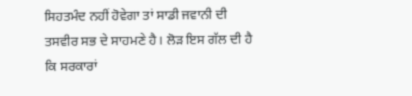ਸਿਹਤਮੰਦ ਨਹੀਂ ਹੋਵੇਗਾ ਤਾਂ ਸਾਡੀ ਜਵਾਨੀ ਦੀ ਤਸਵੀਰ ਸਭ ਦੇ ਸਾਹਮਣੇ ਹੈ। ਲੋੜ ਇਸ ਗੱਲ ਦੀ ਹੈ ਕਿ ਸਰਕਾਰਾਂ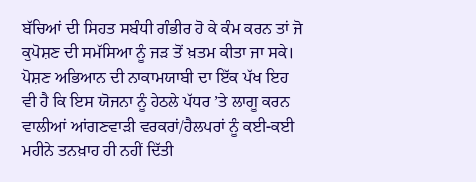ਬੱਚਿਆਂ ਦੀ ਸਿਹਤ ਸਬੰਧੀ ਗੰਭੀਰ ਹੋ ਕੇ ਕੰਮ ਕਰਨ ਤਾਂ ਜੋ ਕੁਪੋਸ਼ਣ ਦੀ ਸਮੱਸਿਆ ਨੂੰ ਜੜ ਤੋਂ ਖ਼ਤਮ ਕੀਤਾ ਜਾ ਸਕੇ। ਪੋਸ਼ਣ ਅਭਿਆਨ ਦੀ ਨਾਕਾਮਯਾਬੀ ਦਾ ਇੱਕ ਪੱਖ ਇਹ ਵੀ ਹੈ ਕਿ ਇਸ ਯੋਜਨਾ ਨੂੰ ਹੇਠਲੇ ਪੱਧਰ ’ਤੇ ਲਾਗੂ ਕਰਨ ਵਾਲੀਆਂ ਆਂਗਣਵਾੜੀ ਵਰਕਰਾਂ/ਹੈਲਪਰਾਂ ਨੂੰ ਕਈ-ਕਈ ਮਹੀਨੇ ਤਨਖ਼ਾਹ ਹੀ ਨਹੀਂ ਦਿੱਤੀ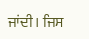ਜਾਂਦੀ। ਜਿਸ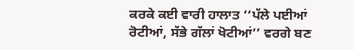ਕਰਕੇ ਕਈ ਵਾਰੀ ਹਾਲਾਤ ‘‘ਪੱਲੇ ਪਈਆਂ ਰੋਟੀਆਂ, ਸੱਭੇ ਗੱਲਾਂ ਖੋਟੀਆਂ’’ ਵਰਗੇ ਬਣ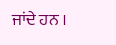ਜਾਂਦੇ ਹਨ ।